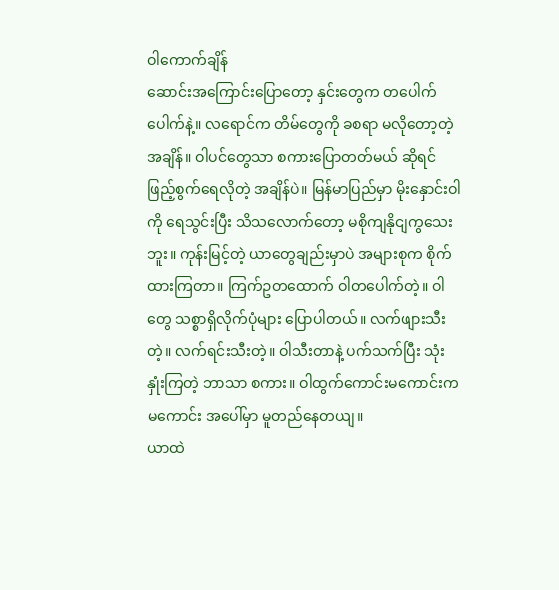ဝါကောက်ချိန်
ဆောင်းအကြောင်းပြောတော့ နှင်းတွေက တပေါက်ပေါက်နဲ့။ လရောင်က တိမ်တွေကို ခစရာ မလိုတော့တဲ့ အချိန်။ ဝါပင်တွေသာ စကားပြောတတ်မယ် ဆိုရင် ဖြည့်စွက်ရေလိုတဲ့ အချိန်ပဲ။ မြန်မာပြည်မှာ မိုးနှောင်းဝါကို ရေသွင်းပြီး သိသလောက်တော့ မစိုကျနိုငျကွသေးဘူး။ ကုန်းမြင့်တဲ့ ယာတွေချည်းမှာပဲ အများစုက စိုက်ထားကြတာ။ ကြက်ဥတထောက် ဝါတပေါက်တဲ့။ ဝါတွေ သစ္စာရှိလိုက်ပုံများ ပြောပါတယ်။ လက်ဖျားသီးတဲ့။ လက်ရင်းသီးတဲ့။ ဝါသီးတာနဲ့ ပက်သက်ပြီး သုံးနှုံးကြတဲ့ ဘာသာ စကား။ ဝါထွက်ကောင်းမကောင်းက မကောင်း အပေါ်မှာ မူတည်နေတယျ။
ယာထဲ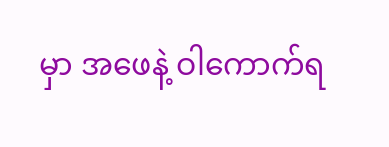မှာ အဖေနဲ့ ဝါကောက်ရ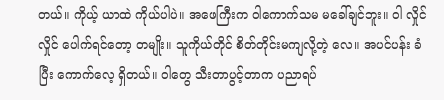တယ်။ ကိုယ့် ယာထဲ ကိုယ်ပါပဲ။ အဖေကြီးက ဝါကောက်သမ မခေါ်ချင်ဘူး။ ဝါ လှိုင်လှိုင် ပေါက်ရင်တော့ တမျိုး။ သူကိုယ်တိုင် စိတ်တိုင်းမကျလို့တဲ့ လေ။ အပင်ပန်း ခံပြီး ကောက်လေ့ ရှိတယ်။ ဝါတွေ သီးတာပွင့်တာက ပညာရပ်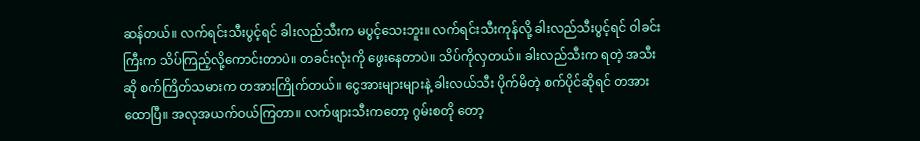ဆန်တယ်။ လက်ရင်းသီးပွင့်ရင် ခါးလည်သီးက မပွင့်သေးဘူး။ လက်ရင်းသီးကုန်လို့ ခါးလည်သီးပွင့်ရင် ဝါခင်းကြီးက သိပ်ကြည့်လို့ကောင်းတာပဲ။ တခင်းလုံးကို ဖွေးနေတာပဲ။ သိပ်ကိုလှတယ်။ ခါးလည်သီးက ရတဲ့ အသီးဆို စက်ကြိတ်သမားက တအားကြိုက်တယ်။ ငွေအားများများနဲ့ ခါးလယ်သီး ပိုက်မိတဲ့ စက်ပိုင်ဆိုရင် တအားထောပြီ။ အလုအယက်ဝယ်ကြတာ။ လက်ဖျားသီးကတော့ ဂွမ်းစတို တော့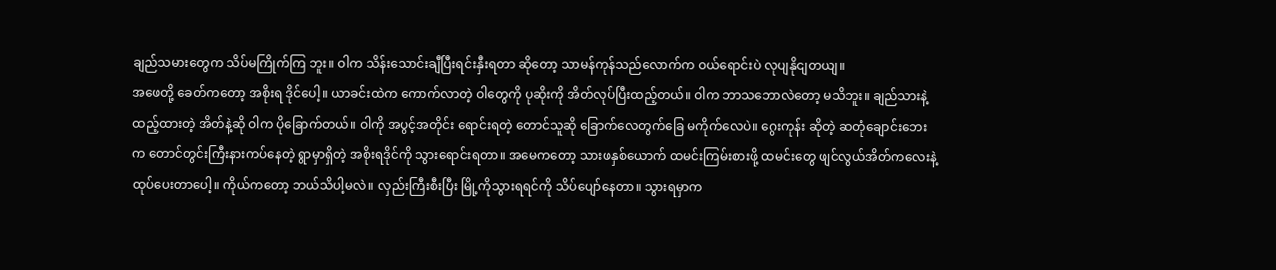ချည်သမားတွေက သိပ်မကြိုက်ကြ ဘူး။ ဝါက သိန်းသောင်းချီပြီးရင်းနှီးရတာ ဆိုတော့ သာမန်ကုန်သည်လောက်က ဝယ်ရောင်းပဲ လုပျနိုငျတယျ။
အဖေတို့ ခေတ်ကတော့ အစိုးရ ဒိုင်ပေါ့။ ယာခင်းထဲက ကောက်လာတဲ့ ဝါတွေကို ပုဆိုးကို အိတ်လုပ်ပြီးထည့်တယ်။ ဝါက ဘာသဘောလဲတော့ မသိဘူး။ ချည်သားနဲ့ ထည့်ထားတဲ့ အိတ်နဲ့ဆို ဝါက ပိုခြောက်တယ်။ ဝါကို အပွင့်အတိုင်း ရောင်းရတဲ့ တောင်သူဆို ခြောက်လေတွက်ခြေ မကိုက်လေပဲ။ ဂွေးကုန်း ဆိုတဲ့ ဆတုံချောင်းဘေးက တောင်တွင်းကြီးနားကပ်နေတဲ့ ရွာမှာရှိတဲ့ အစိုးရဒိုင်ကို သွားရောင်းရတာ။ အမေကတော့ သားဖနှစ်ယောက် ထမင်းကြမ်းစားဖို့ ထမင်းတွေ ဖျင်လွယ်အိတ်ကလေးနဲ့ ထုပ်ပေးတာပေါ့။ ကိုယ်ကတော့ ဘယ်သိပါ့မလဲ။ လှည်းကြီးစီးပြီး မြို့ကိုသွားရရင်ကို သိပ်ပျော်နေတာ။ သွားရမှာက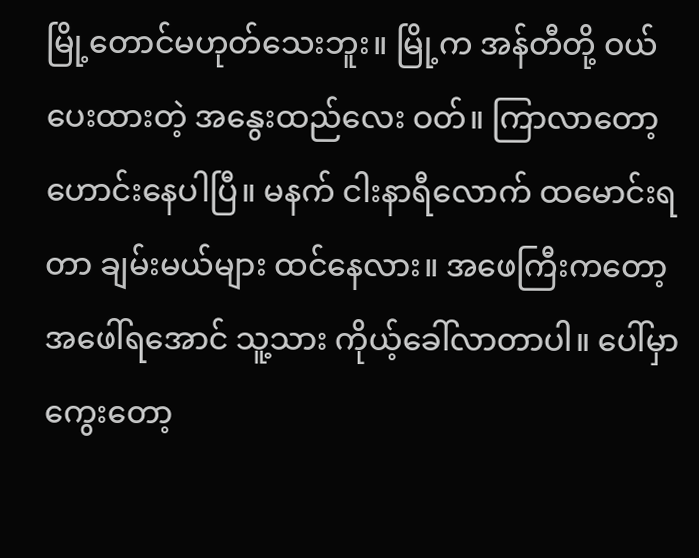မြို့တောင်မဟုတ်သေးဘူး။ မြို့က အန်တီတို့ ဝယ်ပေးထားတဲ့ အနွေးထည်လေး ဝတ်။ ကြာလာတော့ ဟောင်းနေပါပြီ။ မနက် ငါးနာရီလောက် ထမောင်းရတာ ချမ်းမယ်များ ထင်နေလား။ အဖေကြီးကတော့ အဖေါ်ရအောင် သူ့သား ကိုယ့်ခေါ်လာတာပါ။ ပေါ်မှာ ကွေးတော့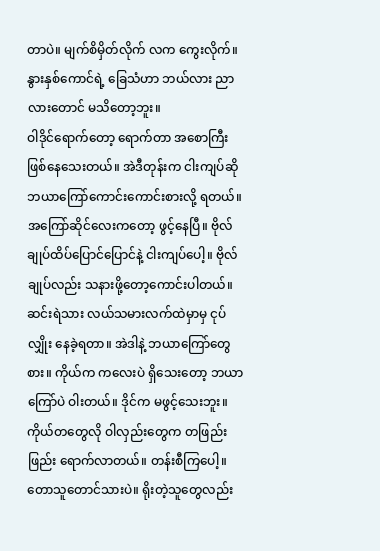တာပဲ။ မျက်စိမှိတ်လိုက် လက ကွေးလိုက်။ နွားနှစ်ကောင်ရဲ့ ခြေသံဟာ ဘယ်လား ညာလားတောင် မသိတော့ဘူး။
ဝါဒိုင်ရောက်တော့ ရောက်တာ အစောကြီး ဖြစ်နေသေးတယ်။ အဲဒီတုန်းက ငါးကျပ်ဆို ဘယာကြော်ကောင်းကောင်းစားလို့ ရတယ်။ အကြော်ဆိုင်လေးကတော့ ဖွင့်နေပြီ။ ဗိုလ်ချုပ်ထိပ်ပြောင်ပြောင်နဲ့ ငါးကျပ်ပေါ့။ ဗိုလ်ချုပ်လည်း သနားဖို့တော့ကောင်းပါတယ်။ ဆင်းရဲသား လယ်သမားလက်ထဲမှာမှ ငုပ်လျှိုး နေခဲ့ရတာ။ အဲဒါနဲ့ ဘယာကြော်တွေစား။ ကိုယ်က ကလေးပဲ ရှိသေးတော့ ဘယာကြော်ပဲ ဝါးတယ်။ ဒိုင်က မဖွင့်သေးဘူး။ ကိုယ်တတွေလို ဝါလှည်းတွေက တဖြည်းဖြည်း ရောက်လာတယ်။ တန်းစီကြပေါ့။ တောသူတောင်သားပဲ။ ရိုးတဲ့သူတွေလည်း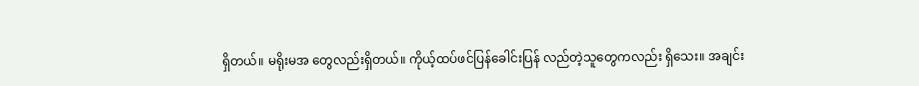ရှိတယ်။ မရိုးမအ တွေလည်းရှိတယ်။ ကိုယ့်ထပ်ဖင်ပြန်ခေါင်းပြန် လည်တဲ့သူတွေကလည်း ရှိသေး။ အချင်း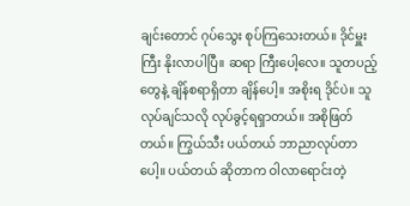ချင်းတောင် ဂုပ်သွေး စုပ်ကြသေးတယ်။ ဒိုင်မှူးကြီး နိုးလာပါပြီ။ ဆရာ ကြီးပေါ့လေ။ သူတပည့်တွေနဲ့ ချိန်စရာရှိတာ ချိန်ပေါ့။ အစိုးရ ဒိုင်ပဲ။ သူလုပ်ချင်သလို လုပ်ခွင့်ရရှာတယ်။ အစိုဖြတ်တယ်။ ကြွယ်သီး ပယ်တယ် ဘာညာလုပ်တာပေါ့။ ပယ်တယ် ဆိုတာက ဝါလာရောင်းတဲ့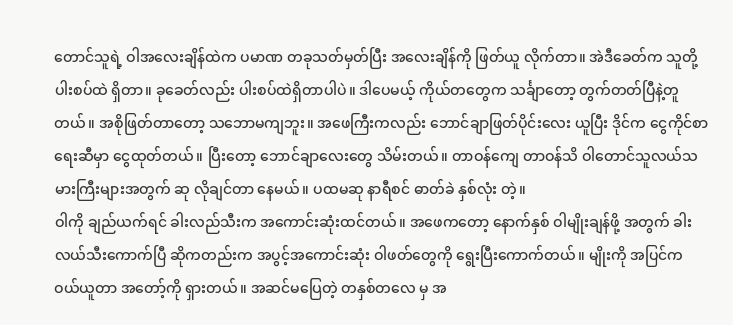တောင်သူရဲ့ ဝါအလေးချိန်ထဲက ပမာဏ တခုသတ်မှတ်ပြီး အလေးချိန်ကို ဖြတ်ယူ လိုက်တာ။ အဲဒီခေတ်က သူတို့ ပါးစပ်ထဲ ရှိတာ။ ခုခေတ်လည်း ပါးစပ်ထဲရှိတာပါပဲ။ ဒါပေမယ့် ကိုယ်တတွေက သင်္ချာတော့ တွက်တတ်ပြီနဲ့တူတယ်။ အစိုဖြတ်တာတော့ သဘောမကျဘူး။ အဖေကြီးကလည်း ဘောင်ချာဖြတ်ပိုင်းလေး ယူပြီး ဒိုင်က ငွေကိုင်စာရေးဆီမှာ ငွေထုတ်တယ်။ ပြီးတော့ ဘောင်ချာလေးတွေ သိမ်းတယ်။ တာဝန်ကျေ တာဝန်သိ ဝါတောင်သူလယ်သမားကြီးများအတွက် ဆု လိုချင်တာ နေမယ်။ ပထမဆု နာရီစင် ဓာတ်ခဲ နှစ်လုံး တဲ့။
ဝါကို ချည်ယက်ရင် ခါးလည်သီးက အကောင်းဆုံးထင်တယ်။ အဖေကတော့ နောက်နှစ် ဝါမျိုးချန်ဖို့ အတွက် ခါးလယ်သီးကောက်ပြီ ဆိုကတည်းက အပွင့်အကောင်းဆုံး ဝါဖတ်တွေကို ရွေးပြီးကောက်တယ်။ မျိုးကို အပြင်က ဝယ်ယူတာ အတော့်ကို ရှားတယ်။ အဆင်မပြေတဲ့ တနှစ်တလေ မှ အ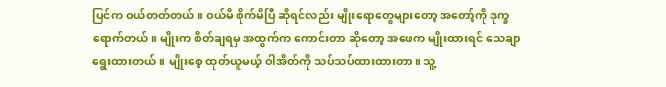ပြင်က ဝယ်တတ်တယ်။ ဝယ်မိ စိုက်မိပြီ ဆိုရင်လည်း မျိုးရောတွေများတော့ အတော့်ကို ဒုက္ခရောက်တယ်။ မျိုးက စိတ်ချရမှ အထွက်က ကောင်းတာ ဆိုတော့ အဖေက မျိုးထားရင် သေချာရွေးထားတယ်။ မျိုးစေ့ ထုတ်ယူမယ့် ဝါအိတ်ကို သပ်သပ်ထားထားတာ။ သူ့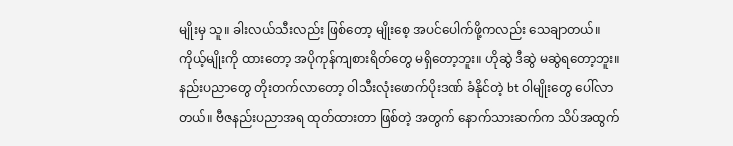မျိုးမှ သူ။ ခါးလယ်သီးလည်း ဖြစ်တော့ မျိုးစေ့ အပင်ပေါက်ဖို့ကလည်း သေချာတယ်။ ကိုယ့်မျိုးကို ထားတော့ အပိုကုန်ကျစားရိတ်တွေ မရှိတော့ဘူး။ ဟိုဆွဲ ဒီဆွဲ မဆွဲရတော့ဘူး။ နည်းပညာတွေ တိုးတက်လာတော့ ဝါသီးလုံးဖောက်ပိုးဒဏ် ခံနိုင်တဲ့ bt ဝါမျိုးတွေ ပေါ်လာတယ်။ ဗီဇနည်းပညာအရ ထုတ်ထားတာ ဖြစ်တဲ့ အတွက် နောက်သားဆက်က သိပ်အထွက်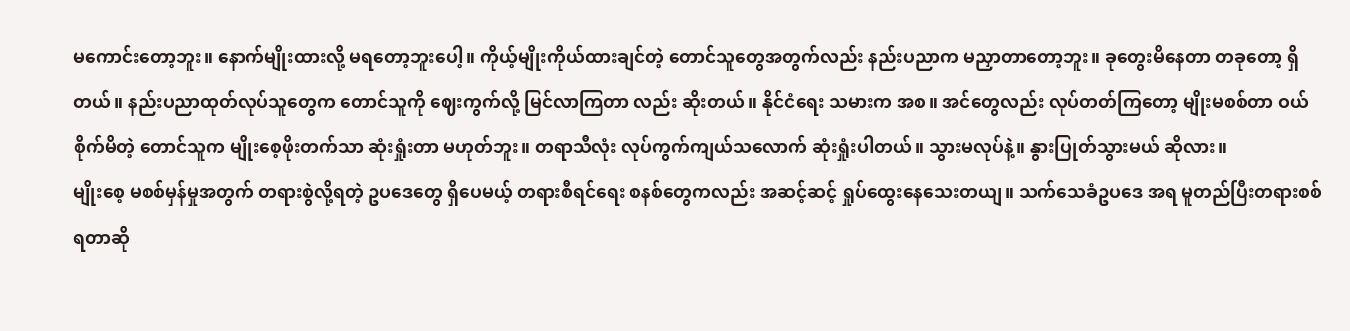မကောင်းတော့ဘူး။ နောက်မျိုးထားလို့ မရတော့ဘူးပေါ့။ ကိုယ့်မျိုးကိုယ်ထားချင်တဲ့ တောင်သူတွေအတွက်လည်း နည်းပညာက မညှာတာတော့ဘူး။ ခုတွေးမိနေတာ တခုတော့ ရှိတယ်။ နည်းပညာထုတ်လုပ်သူတွေက တောင်သူကို ဈေးကွက်လို့ မြင်လာကြတာ လည်း ဆိုးတယ်။ နိုင်ငံရေး သမားက အစ။ အင်တွေလည်း လုပ်တတ်ကြတော့ မျိုးမစစ်တာ ဝယ်စိုက်မိတဲ့ တောင်သူက မျိုးစေ့ဖိုးတက်သာ ဆုံးရှုံးတာ မဟုတ်ဘူး။ တရာသီလုံး လုပ်ကွက်ကျယ်သလောက် ဆုံးရှုံးပါတယ်။ သွားမလုပ်နဲ့။ နွားပြုတ်သွားမယ် ဆိုလား။
မျိုးစေ့ မစစ်မှန်မှုအတွက် တရားစွဲလို့ရတဲ့ ဥပဒေတွေ ရှိပေမယ့် တရားစီရင်ရေး စနစ်တွေကလည်း အဆင့်ဆင့် ရှုပ်ထွေးနေသေးတယျ။ သက်သေခံဥပဒေ အရ မူတည်ပြီးတရားစစ်ရတာဆို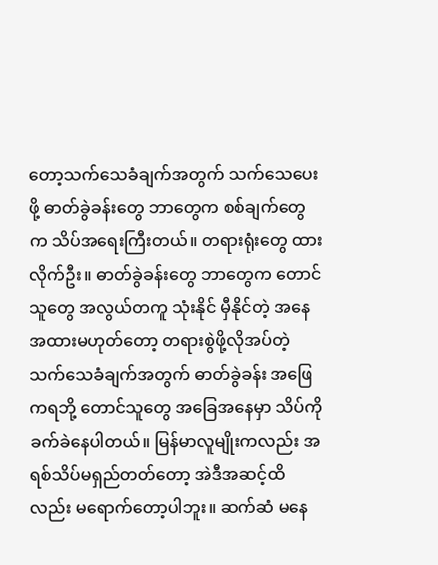တော့သက်သေခံချက်အတွက် သက်သေပေးဖို့ ဓာတ်ခွဲခန်းတွေ ဘာတွေက စစ်ချက်တွေက သိပ်အရေးကြီးတယ်။ တရားရုံးတွေ ထားလိုက်ဦး။ ဓာတ်ခွဲခန်းတွေ ဘာတွေက တောင်သူတွေ အလွယ်တကူ သုံးနိုင် မှီနိုင်တဲ့ အနေအထားမဟုတ်တော့ တရားစွဲဖို့လိုအပ်တဲ့ သက်သေခံချက်အတွက် ဓာတ်ခွဲခန်း အဖြေကရဘို့ တောင်သူတွေ အခြေအနေမှာ သိပ်ကို ခက်ခဲနေပါတယ်။ မြန်မာလူမျိုးကလည်း အရစ်သိပ်မရှည်တတ်တော့ အဲဒီအဆင့်ထိလည်း မရောက်တော့ပါဘူး။ ဆက်ဆံ မနေ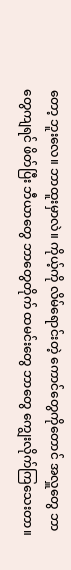တော့ ဘူးလေ။ ဘာထူးမှာလဲ။ ကိုယ့်ကို လိမ်ရောင်းတဲ့ ကောင်တွေကိုတောင် အလှူတွေ ဘာတွေကျရင် ဖိတ်ပြီး ဘီယာတွေ ဘာတွေတိုက် ထမင်းတွေ ဘာတွေ ကျွေးလိုက်ကြသေးတာ။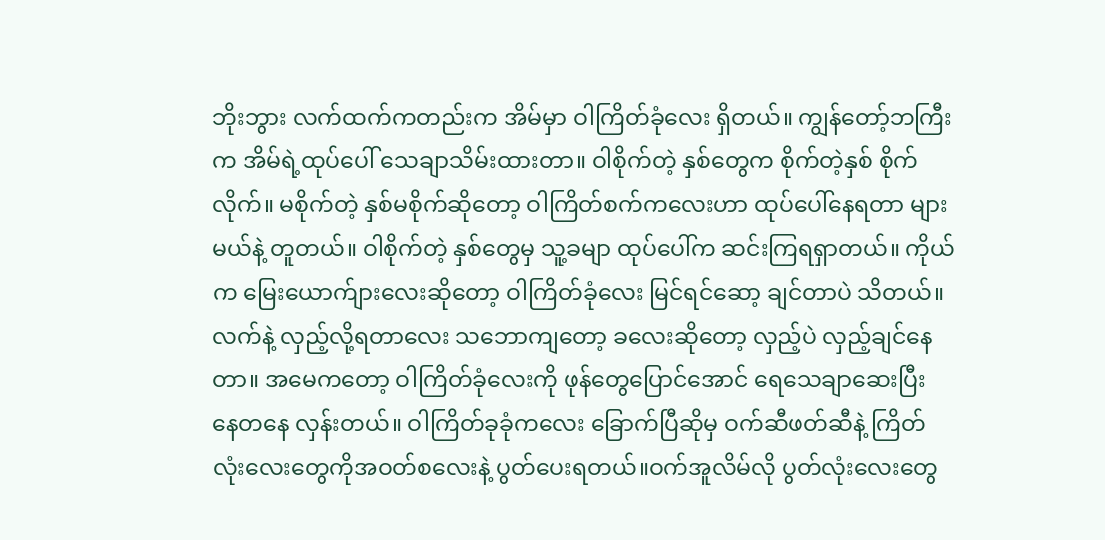ဘိုးဘွား လက်ထက်ကတည်းက အိမ်မှာ ဝါကြိတ်ခုံလေး ရှိတယ်။ ကျွန်တော့်ဘကြီးက အိမ်ရဲ့ထုပ်ပေါ် သေချာသိမ်းထားတာ။ ဝါစိုက်တဲ့ နှစ်တွေက စိုက်တဲ့နှစ် စိုက်လိုက်။ မစိုက်တဲ့ နှစ်မစိုက်ဆိုတော့ ဝါကြိတ်စက်ကလေးဟာ ထုပ်ပေါ်နေရတာ များမယ်နဲ့ တူတယ်။ ဝါစိုက်တဲ့ နှစ်တွေမှ သူ့ခမျာ ထုပ်ပေါ်က ဆင်းကြရရှာတယ်။ ကိုယ်က မြေးယောက်ျားလေးဆိုတော့ ဝါကြိတ်ခုံလေး မြင်ရင်ဆော့ ချင်တာပဲ သိတယ်။ လက်နဲ့ လှည့်လို့ရတာလေး သဘောကျတော့ ခလေးဆိုတော့ လှည့်ပဲ လှည့်ချင်နေတာ။ အမေကတော့ ဝါကြိတ်ခုံလေးကို ဖုန်တွေပြောင်အောင် ရေသေချာဆေးပြီး နေတနေ လှန်းတယ်။ ဝါကြိတ်ခုခုံကလေး ခြောက်ပြီဆိုမှ ဝက်ဆီဖတ်ဆီနဲ့ ကြိတ်လုံးလေးတွေကိုအဝတ်စလေးနဲ့ ပွတ်ပေးရတယ်။ဝက်အူလိမ်လို ပွတ်လုံးလေးတွေ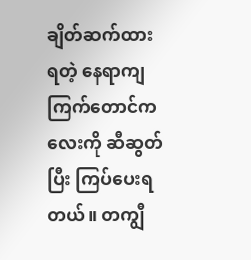ချိတ်ဆက်ထားရတဲ့ နေရာကျ ကြက်တောင်ကလေးကို ဆီဆွတ်ပြီး ကြပ်ပေးရတယ်။ တကျွီ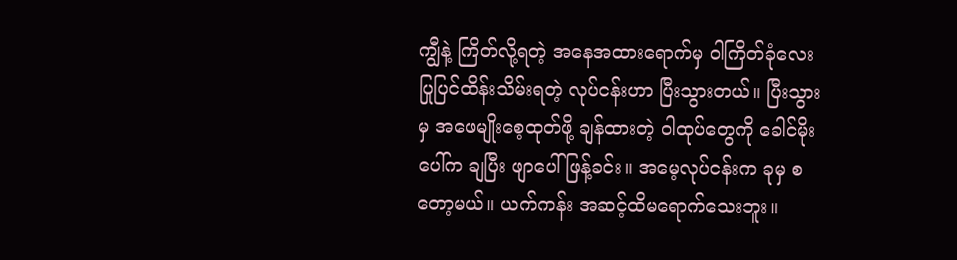ကျွီနဲ့ ကြိတ်လို့ရတဲ့ အနေအထားရောက်မှ ဝါကြိတ်ခုံလေး ပြုပြင်ထိန်းသိမ်းရတဲ့ လုပ်ငန်းဟာ ပြီးသွားတယ်။ ပြီးသွားမှ အဖေမျိုးစေ့ထုတ်ဖို့ ချန်ထားတဲ့ ဝါထုပ်တွေကို ခေါင်မိုးပေါ်က ချပြီး ဖျာပေါ်ဖြန့်ခင်း။ အမေ့လုပ်ငန်းက ခုမှ စတော့မယ်။ ယက်ကန်း အဆင့်ထိမရောက်သေးဘူး။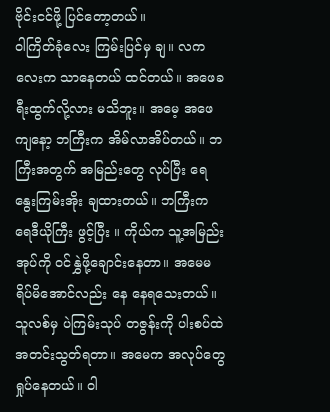ဗိုင်းငင်ဖို့ ပြင်တော့တယ်။
ဝါကြိတ်ခုံလေး ကြမ်းပြင်မှ ချ။ လကလေးက သာနေတယ် ထင်တယ်။ အဖေခရီးထွက်လို့လား မသိဘူး။ အမေ့ အဖေ ကျနော့ ဘကြီးက အိမ်လာအိပ်တယ်။ ဘကြီးအတွက် အမြည်းတွေ လုပ်ပြီး ရေနွေးကြမ်းအိုး ချထားတယ်။ ဘကြီးက ရေဒီယိုကြီး ဖွင့်ပြီး ။ ကိုယ်က သူ့အမြည်းအုပ်ကို ဝင်နွှဲဖို့ချောင်းနေတာ။ အမေမရိပ်မိအောင်လည်း နေ နေရသေးတယ်။ သူလစ်မှ ပဲကြမ်းသုပ် တဇွန်းကို ပါးစပ်ထဲ အတင်းသွတ်ရတာ။ အမေက အလုပ်တွေ ရှုပ်နေတယ်။ ဝါ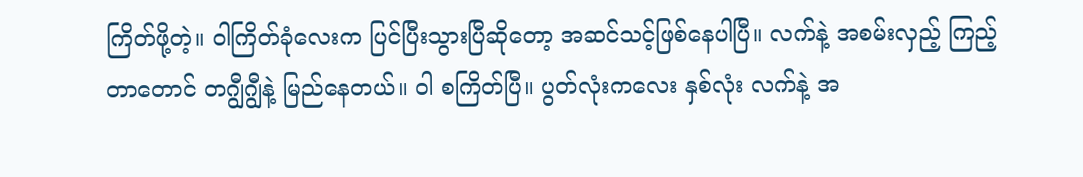ကြိတ်ဖို့တဲ့။ ဝါကြိတ်ခုံလေးက ပြင်ပြီးသွားပြီဆိုတော့ အဆင်သင့်ဖြစ်နေပါပြီ။ လက်နဲ့ အစမ်းလှည့် ကြည့်တာတောင် တဂျွီဂျွီနဲ့ မြည်နေတယ်။ ဝါ စကြိတ်ပြီ။ ပွတ်လုံးကလေး နှစ်လုံး လက်နဲ့ အ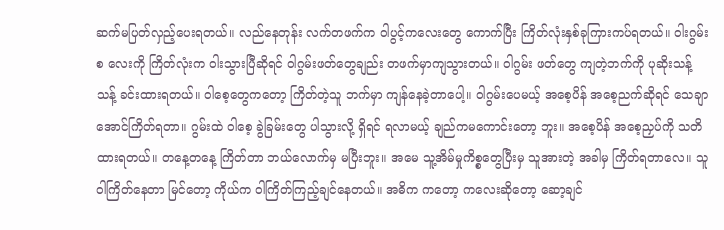ဆက်မပြတ်လှည့်ပေးရတယ်။ လည်နေတုန်း လက်တဖက်က ဝါပွင့်ကလေးတွေ ကောက်ပြီး ကြိတ်လုံးနှစ်ခုကြားကပ်ရတယ်။ ဝါးဂွမ်းစ လေးကို ကြိတ်လုံးက ဝါးသွားပြီဆိုရင် ဝါဂွမ်းဖတ်တွေချည်း တဖက်မှာကျသွားတယ်။ ဝါဂွမ်း ဖတ်တွေ ကျတဲ့ဘက်ကို ပုဆိုးသန့်သန့် ခင်းထားရတယ်။ ဝါစေ့တွေကတော့ ကြိတ်တဲ့သူ ဘက်မှာ ကျန်နေခဲ့တာပေါ့။ ဝါဂွမ်းပေမယ့် အစေ့ပိန် အစေ့ညက်ဆိုရင် သေချာ အောင်ကြိတ်ရတာ။ ဂွမ်းထဲ ဝါစေ့ ခွဲခြမ်းတွေ ပါသွားလို့ ရှိရင် ရလာမယ့် ချည်ကမကောင်းတော့ ဘူး။ အစေ့ပိန် အစေ့ညှပ်ကို သတိထားရတယ်။ တနေ့တနေ့ ကြိတ်တာ ဘယ်လောက်မှ မပြီးဘူး။ အမေ သူ့အိမ်မှုကိစ္စတွေပြီးမှ သူအားတဲ့ အခါမှ ကြိတ်ရတာလေ။ သူဝါကြိတ်နေတာ မြင်တော့ ကိုယ်က ဝါကြိတ်ကြည့်ချင်နေတယ်။ အဓိက ကတော့ ကလေးဆိုတော့ ဆော့ချင်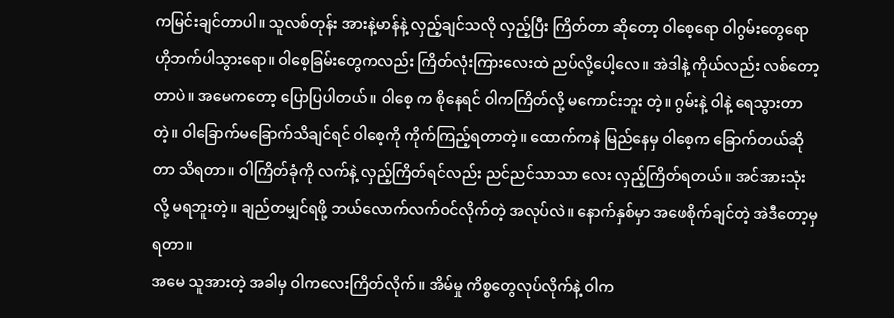ကမြင်းချင်တာပါ။ သူလစ်တုန်း အားနဲ့မာန်နဲ့ လှည့်ချင်သလို လှည့်ပြီး ကြိတ်တာ ဆိုတော့ ဝါစေ့ရော ဝါဂွမ်းတွေရော ဟိုဘက်ပါသွားရော။ ဝါစေ့ခြမ်းတွေကလည်း ကြိတ်လုံးကြားလေးထဲ ညပ်လို့ပေါ့လေ။ အဲဒါနဲ့ ကိုယ်လည်း လစ်တော့တာပဲ။ အမေကတော့ ပြောပြပါတယ်။ ဝါစေ့ က စိုနေရင် ဝါကကြိတ်လို့ မကောင်းဘူး တဲ့။ ဂွမ်းနဲ့ ဝါနဲ့ ရေသွားတာတဲ့။ ဝါခြောက်မခြောက်သိချင်ရင် ဝါစေ့ကို ကိုက်ကြည့်ရတာတဲ့။ ထောက်ကနဲ မြည်နေမှ ဝါစေ့က ခြောက်တယ်ဆိုတာ သိရတာ။ ဝါကြိတ်ခုံကို လက်နဲ့ လှည့်ကြိတ်ရင်လည်း ညင်ညင်သာသာ လေး လှည့်ကြိတ်ရတယ်။ အင်အားသုံးလို့ မရဘူးတဲ့။ ချည်တမျှင်ရဖို့ ဘယ်လောက်လက်ဝင်လိုက်တဲ့ အလုပ်လဲ။ နောက်နှစ်မှာ အဖေစိုက်ချင်တဲ့ အဲဒီတော့မှရတာ။
အမေ သူအားတဲ့ အခါမှ ဝါကလေးကြိတ်လိုက်။ အိမ်မှု ကိစ္စတွေလုပ်လိုက်နဲ့ ဝါက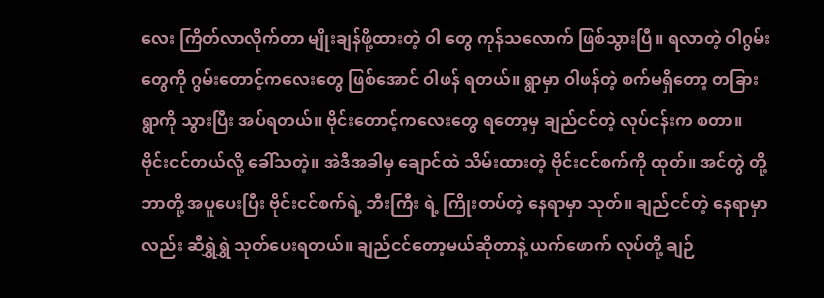လေး ကြိတ်လာလိုက်တာ မျိုးချန်ဖို့ထားတဲ့ ဝါ တွေ ကုန်သလောက် ဖြစ်သွားပြီ။ ရလာတဲ့ ဝါဂွမ်းတွေကို ဂွမ်းတောင့်ကလေးတွေ ဖြစ်အောင် ဝါဖန် ရတယ်။ ရွာမှာ ဝါဖန်တဲ့ စက်မရှိတော့ တခြားရွာကို သွားပြီး အပ်ရတယ်။ ဗိုင်းတောင့်ကလေးတွေ ရတော့မှ ချည်ငင်တဲ့ လုပ်ငန်းက စတာ။ ဗိုင်းငင်တယ်လို့ ခေါ်သတဲ့။ အဲဒီအခါမှ ချောင်ထဲ သိမ်းထားတဲ့ ဗိုင်းငင်စက်ကို ထုတ်။ အင်တွဲ တို့ ဘာတို့ အပူပေးပြီး ဗိုင်းငင်စက်ရဲ့ ဘီးကြီး ရဲ့ ကြိုးတပ်တဲ့ နေရာမှာ သုတ်။ ချည်ငင်တဲ့ နေရာမှာလည်း ဆီရွှဲရွှဲ သုတ်ပေးရတယ်။ ချည်ငင်တော့မယ်ဆိုတာနဲ့ ယက်ဖောက် လုပ်တို့ ချဉ်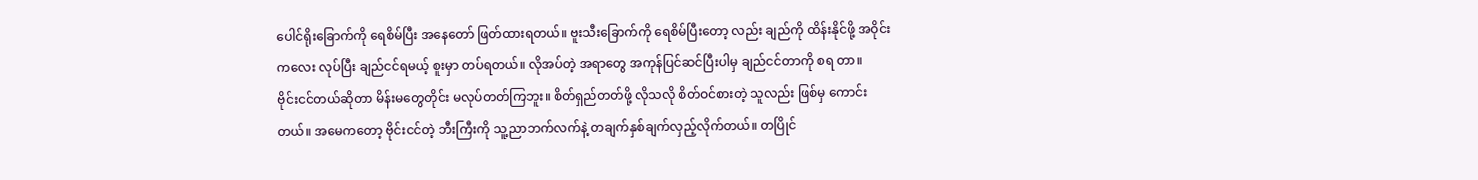ပေါင်ရိုးခြောက်ကို ရေစိမ်ပြီး အနေတော် ဖြတ်ထားရတယ်။ ဗူးသီးခြောက်ကို ရေစိမ်ပြီးတော့ လည်း ချည်ကို ထိန်းနိုင်ဖို့ အဝိုင်းကလေး လုပ်ပြီး ချည်ငင်ရမယ့် စူးမှာ တပ်ရတယ်။ လိုအပ်တဲ့ အရာတွေ အကုန်ပြင်ဆင်ပြီးပါမှ ချည်ငင်တာကို စရ တာ။
ဗိုင်းငင်တယ်ဆိုတာ မိန်းမတွေတိုင်း မလုပ်တတ်ကြဘူး။ စိတ်ရှည်တတ်ဖို့ လိုသလို စိတ်ဝင်စားတဲ့ သူလည်း ဖြစ်မှ ကောင်းတယ်။ အမေကတော့ ဗိုင်းငင်တဲ့ ဘီးကြီးကို သူ့ညာဘက်လက်နဲ့ တချက်နှစ်ချက်လှည့်လိုက်တယ်။ တပြိုင်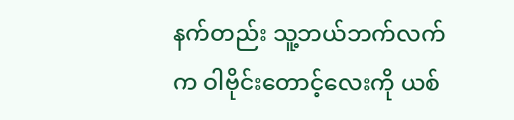နက်တည်း သူ့ဘယ်ဘက်လက်က ဝါဗိုင်းတောင့်လေးကို ယစ်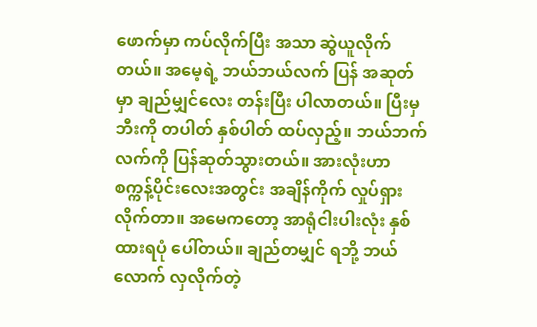ဖောက်မှာ ကပ်လိုက်ပြီး အသာ ဆွဲယူလိုက်တယ်။ အမေ့ရဲ့ ဘယ်ဘယ်လက် ပြန် အဆုတ်မှာ ချည်မျှင်လေး တန်းပြီး ပါလာတယ်။ ပြီးမှ ဘီးကို တပါတ် နှစ်ပါတ် ထပ်လှည့်။ ဘယ်ဘက်လက်ကို ပြန်ဆုတ်သွားတယ်။ အားလုံးဟာ စက္ကန့်ပိုင်းလေးအတွင်း အချိန်ကိုက် လှုပ်ရှားလိုက်တာ။ အမေကတော့ အာရုံငါးပါးလုံး နှစ်ထားရပုံ ပေါ်တယ်။ ချည်တမျှင် ရဘို့ ဘယ်လောက် လှလိုက်တဲ့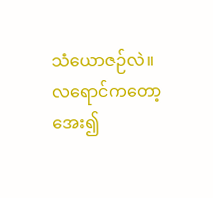သံယောဇဉ်လဲ။ လရောင်ကတော့ အေး၍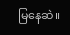မြနေဆဲ။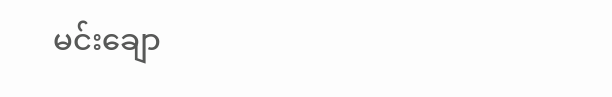မင်းချော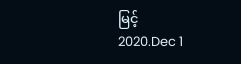မြင့်
2020.Dec 1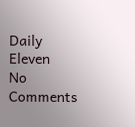Daily Eleven
No Comments